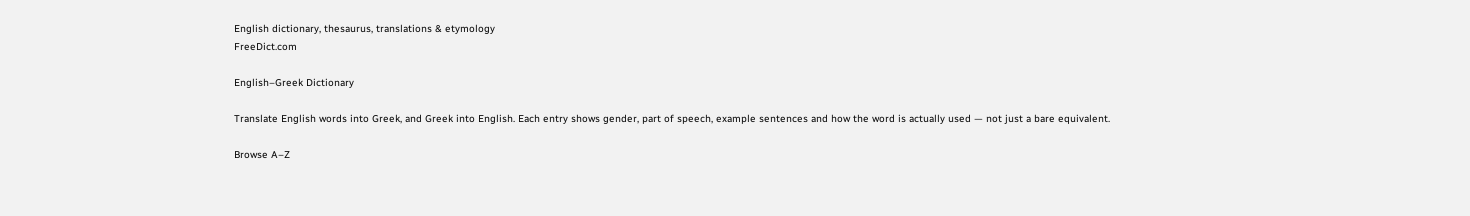English dictionary, thesaurus, translations & etymology
FreeDict.com

English–Greek Dictionary

Translate English words into Greek, and Greek into English. Each entry shows gender, part of speech, example sentences and how the word is actually used — not just a bare equivalent.

Browse A–Z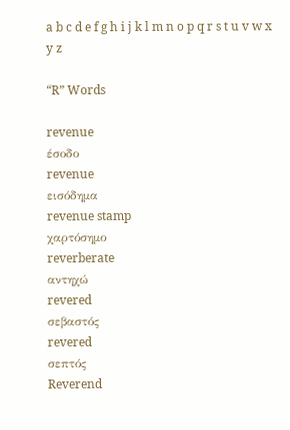a b c d e f g h i j k l m n o p q r s t u v w x y z

“R” Words

revenue
έσοδο
revenue
εισόδημα
revenue stamp
χαρτόσημο
reverberate
αντηχώ
revered
σεβαστός
revered
σεπτός
Reverend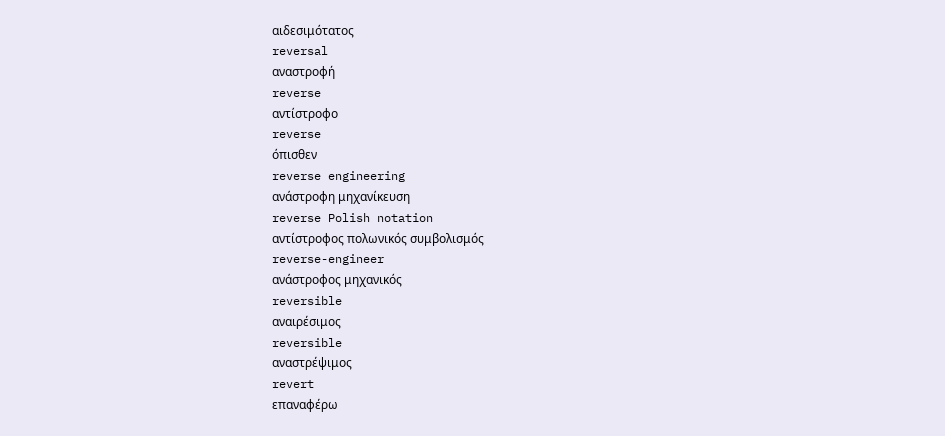αιδεσιμότατος
reversal
αναστροφή
reverse
αντίστροφο
reverse
όπισθεν
reverse engineering
ανάστροφη μηχανίκευση
reverse Polish notation
αντίστροφος πολωνικός συμβολισμός
reverse-engineer
ανάστροφος μηχανικός
reversible
αναιρέσιμος
reversible
αναστρέψιμος
revert
επαναφέρω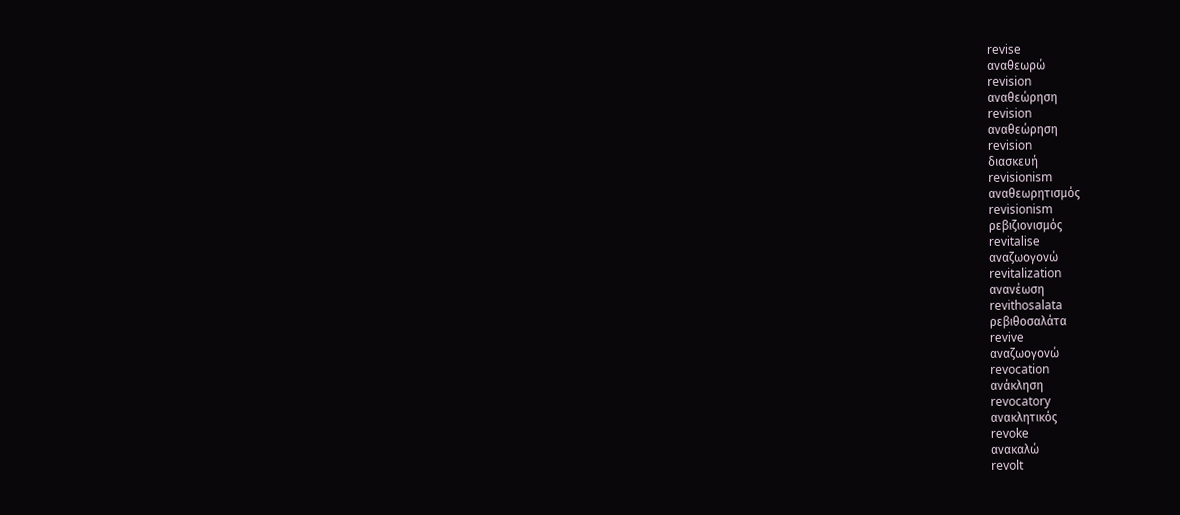revise
αναθεωρώ
revision
αναθεώρηση
revision
αναθεώρηση
revision
διασκευή
revisionism
αναθεωρητισμός
revisionism
ρεβιζιονισμός
revitalise
αναζωογονώ
revitalization
ανανέωση
revithosalata
ρεβιθοσαλάτα
revive
αναζωογονώ
revocation
ανάκληση
revocatory
ανακλητικός
revoke
ανακαλώ
revolt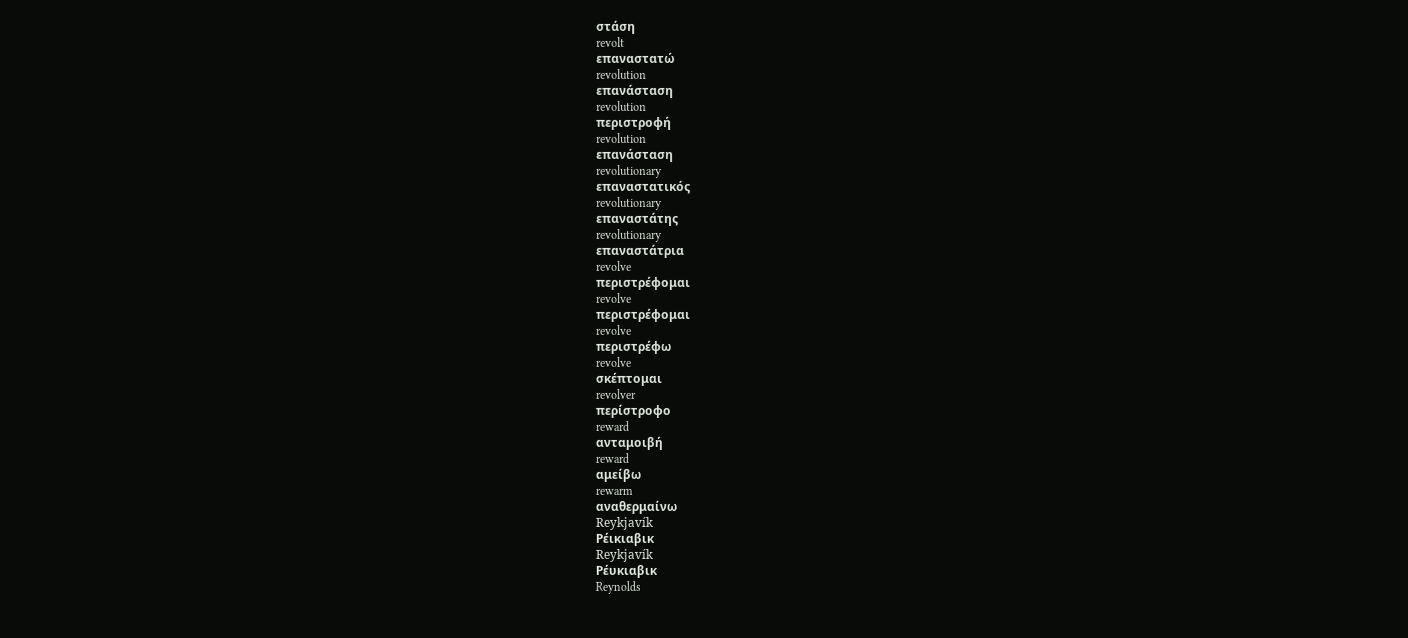στάση
revolt
επαναστατώ
revolution
επανάσταση
revolution
περιστροφή
revolution
επανάσταση
revolutionary
επαναστατικός
revolutionary
επαναστάτης
revolutionary
επαναστάτρια
revolve
περιστρέφομαι
revolve
περιστρέφομαι
revolve
περιστρέφω
revolve
σκέπτομαι
revolver
περίστροφο
reward
ανταμοιβή
reward
αμείβω
rewarm
αναθερμαίνω
Reykjavík
Ρέικιαβικ
Reykjavík
Ρέυκιαβικ
Reynolds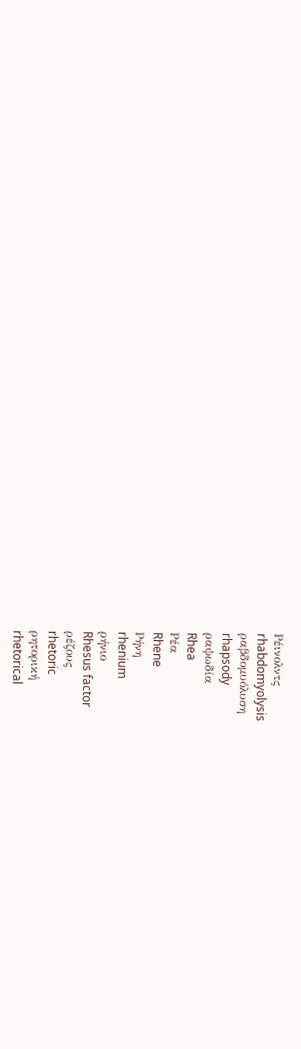Ρέινολντς
rhabdomyolysis
ραβδομυόλυση
rhapsody
ραψωδία
Rhea
Ρέα
Rhene
Ρήνη
rhenium
ρήνιο
Rhesus factor
ρέζους
rhetoric
ρητορική
rhetorical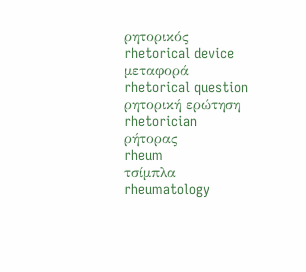ρητορικός
rhetorical device
μεταφορά
rhetorical question
ρητορική ερώτηση
rhetorician
ρήτορας
rheum
τσίμπλα
rheumatology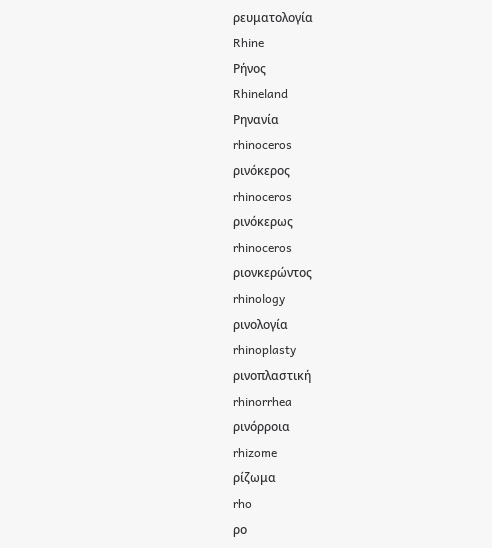ρευματολογία
Rhine
Ρήνος
Rhineland
Ρηνανία
rhinoceros
ρινόκερος
rhinoceros
ρινόκερως
rhinoceros
ριονκερώντος
rhinology
ρινολογία
rhinoplasty
ρινοπλαστική
rhinorrhea
ρινόρροια
rhizome
ρίζωμα
rho
ρο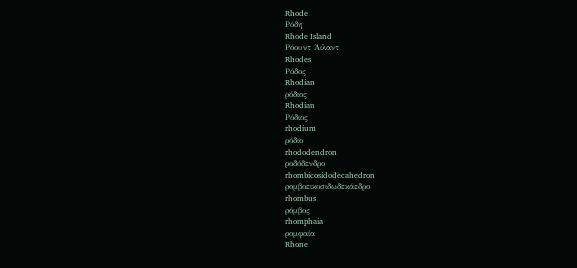Rhode
Ρόδη
Rhode Island
Ρόουντ Άιλαντ
Rhodes
Ρόδος
Rhodian
ρόδιος
Rhodian
Ρόδιος
rhodium
ρόδιο
rhododendron
ροδόδενδρο
rhombicosidodecahedron
ρομβοεικοσιδωδεκάεδρο
rhombus
ρόμβος
rhomphaia
ρομφαία
Rhone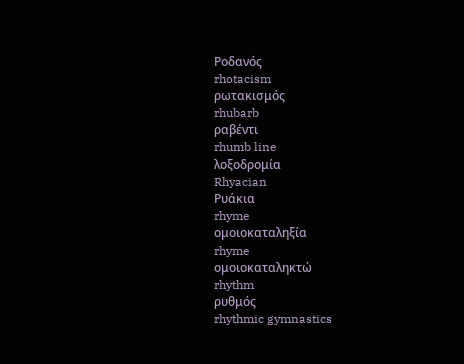Ροδανός
rhotacism
ρωτακισμός
rhubarb
ραβέντι
rhumb line
λοξοδρομία
Rhyacian
Ρυάκια
rhyme
ομοιοκαταληξία
rhyme
ομοιοκαταληκτώ
rhythm
ρυθμός
rhythmic gymnastics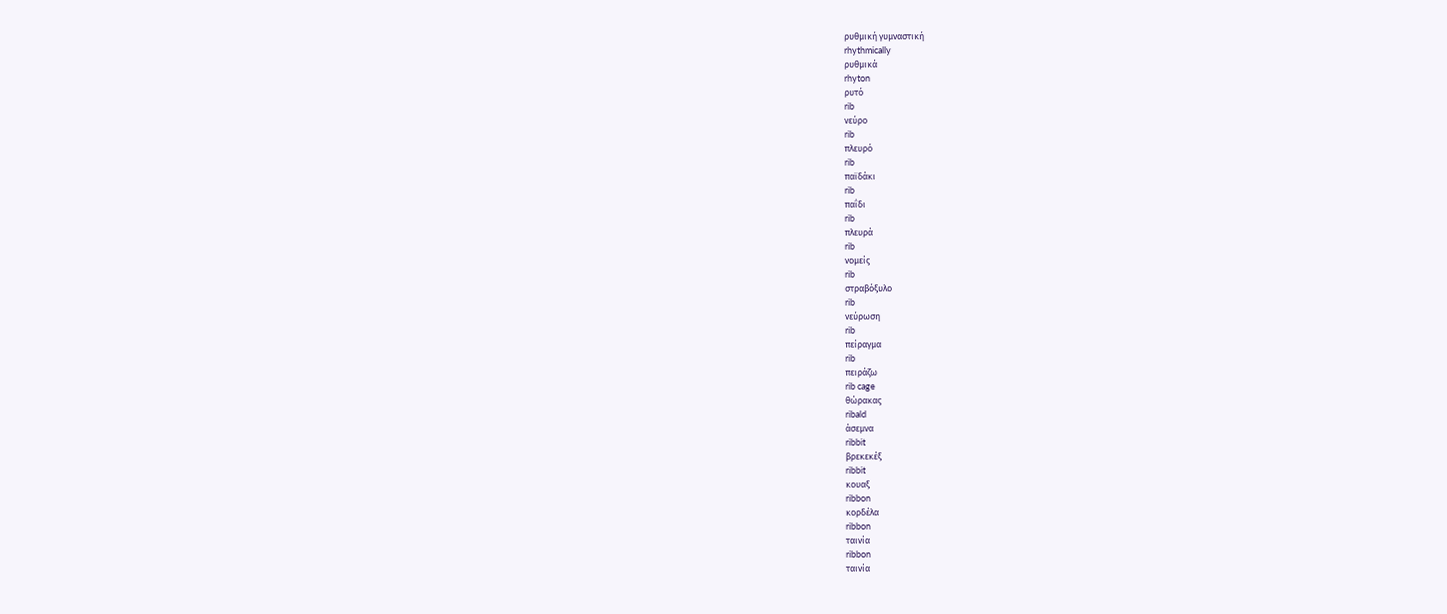ρυθμική γυμναστική
rhythmically
ρυθμικά
rhyton
ρυτό
rib
νεύρο
rib
πλευρό
rib
παϊδάκι
rib
παΐδι
rib
πλευρά
rib
νομείς
rib
στραβόξυλο
rib
νεύρωση
rib
πείραγμα
rib
πειράζω
rib cage
θώρακας
ribald
άσεμνα
ribbit
βρεκεκέξ
ribbit
κουαξ
ribbon
κορδέλα
ribbon
ταινία
ribbon
ταινία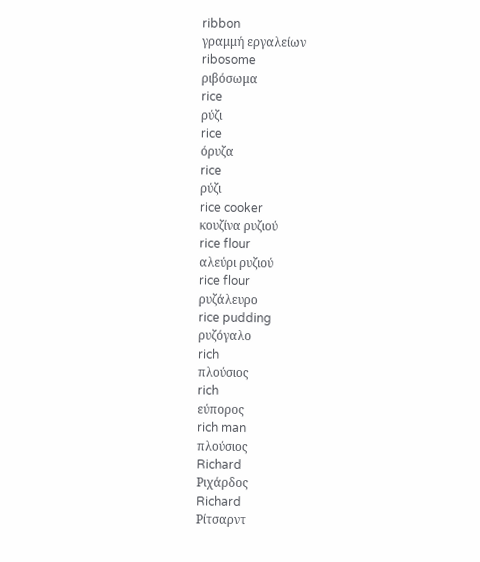ribbon
γραμμή εργαλείων
ribosome
ριβόσωμα
rice
ρύζι
rice
όρυζα
rice
ρύζι
rice cooker
κουζίνα ρυζιού
rice flour
αλεύρι ρυζιού
rice flour
ρυζάλευρο
rice pudding
ρυζόγαλο
rich
πλούσιος
rich
εύπορος
rich man
πλούσιος
Richard
Ριχάρδος
Richard
Ρίτσαρντ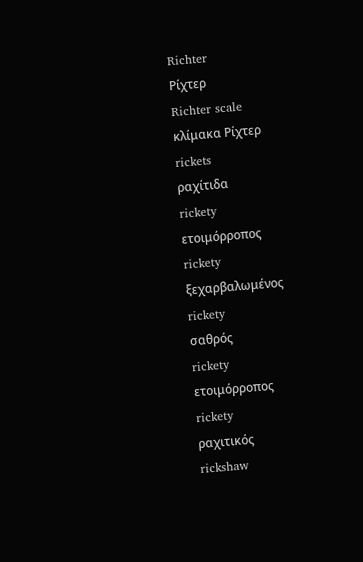Richter
Ρίχτερ
Richter scale
κλίμακα Ρίχτερ
rickets
ραχίτιδα
rickety
ετοιμόρροπος
rickety
ξεχαρβαλωμένος
rickety
σαθρός
rickety
ετοιμόρροπος
rickety
ραχιτικός
rickshaw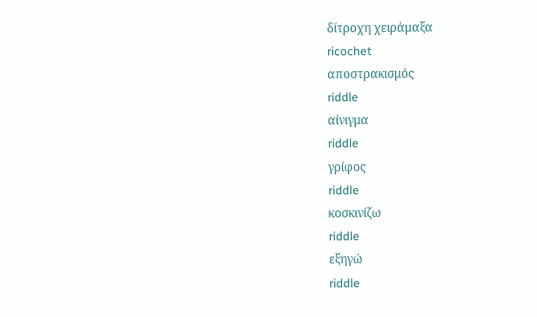δίτροχη χειράμαξα
ricochet
αποστρακισμός
riddle
αίνιγμα
riddle
γρίφος
riddle
κοσκινίζω
riddle
εξηγώ
riddle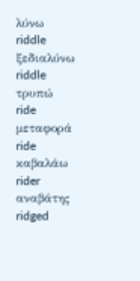λύνω
riddle
ξεδιαλύνω
riddle
τρυπώ
ride
μεταφορά
ride
καβαλάω
rider
αναβάτης
ridged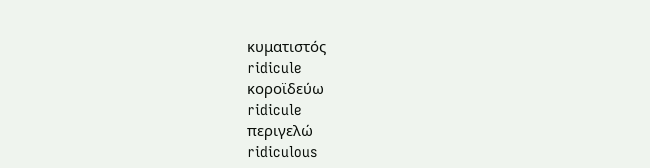κυματιστός
ridicule
κοροϊδεύω
ridicule
περιγελώ
ridiculous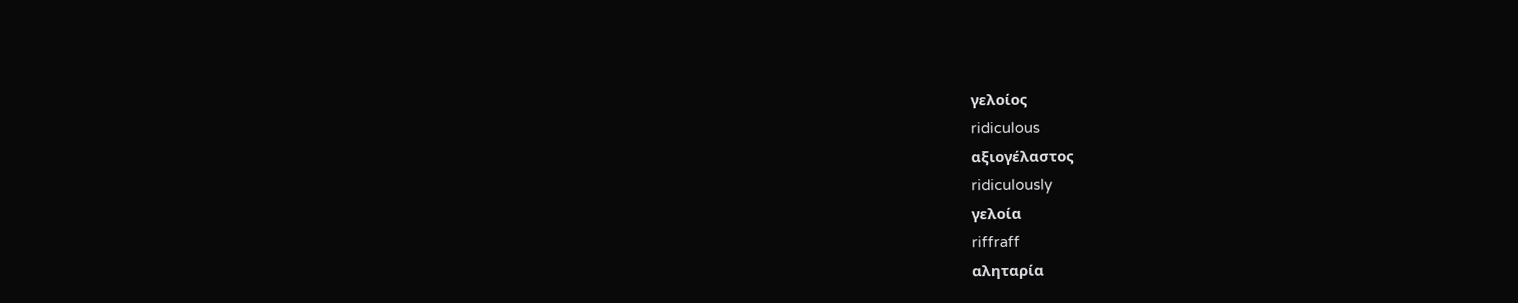γελοίος
ridiculous
αξιογέλαστος
ridiculously
γελοία
riffraff
αληταρία